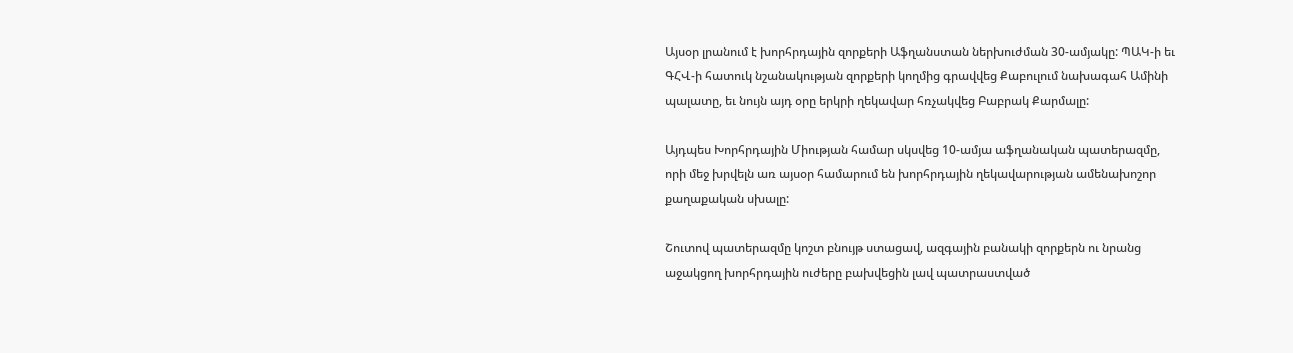Այսօր լրանում է խորհրդային զորքերի Աֆղանստան ներխուժման 30-ամյակը: ՊԱԿ-ի եւ ԳՀՎ-ի հատուկ նշանակության զորքերի կողմից գրավվեց Քաբուլում նախագահ Ամինի պալատը, եւ նույն այդ օրը երկրի ղեկավար հռչակվեց Բաբրակ Քարմալը:

Այդպես Խորհրդային Միության համար սկսվեց 10-ամյա աֆղանական պատերազմը, որի մեջ խրվելն առ այսօր համարում են խորհրդային ղեկավարության ամենախոշոր քաղաքական սխալը:

Շուտով պատերազմը կոշտ բնույթ ստացավ, ազգային բանակի զորքերն ու նրանց աջակցող խորհրդային ուժերը բախվեցին լավ պատրաստված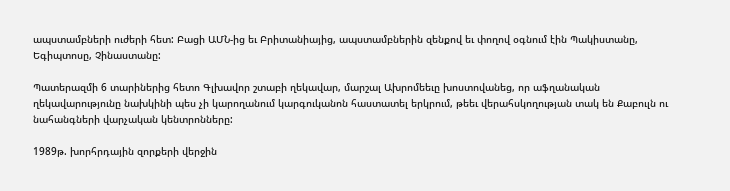ապստամբների ուժերի հետ: Բացի ԱՄՆ-ից եւ Բրիտանիայից, ապստամբներին զենքով եւ փողով օգնում էին Պակիստանը, Եգիպտոսը, Չինաստանը:

Պատերազմի 6 տարիներից հետո Գլխավոր շտաբի ղեկավար, մարշալ Ախրոմեեւը խոստովանեց, որ աֆղանական ղեկավարությունը նախկինի պես չի կարողանում կարգուկանոն հաստատել երկրում, թեեւ վերահսկողության տակ են Քաբուլն ու նահանգների վարչական կենտրոնները:

1989թ. խորհրդային զորքերի վերջին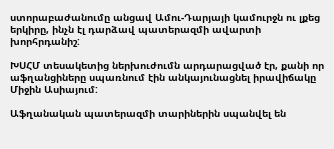ստորաբաժանումը անցավ Ամու-Դարյայի կամուրջն ու լքեց երկիրը, ինչն էլ դարձավ պատերազմի ավարտի խորհրդանիշ:

ԽՍՀՄ տեսակետից ներխուժումն արդարացված էր, քանի որ աֆղանցիները սպառնում էին անկայունացնել իրավիճակը Միջին Ասիայում:

Աֆղանական պատերազմի տարիներին սպանվել են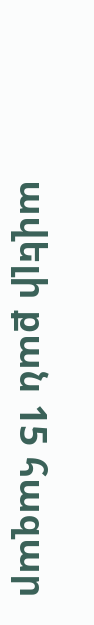ավելի քան 15 հազար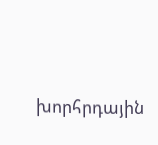խորհրդային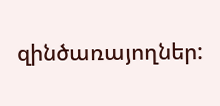զինծառայողներ: